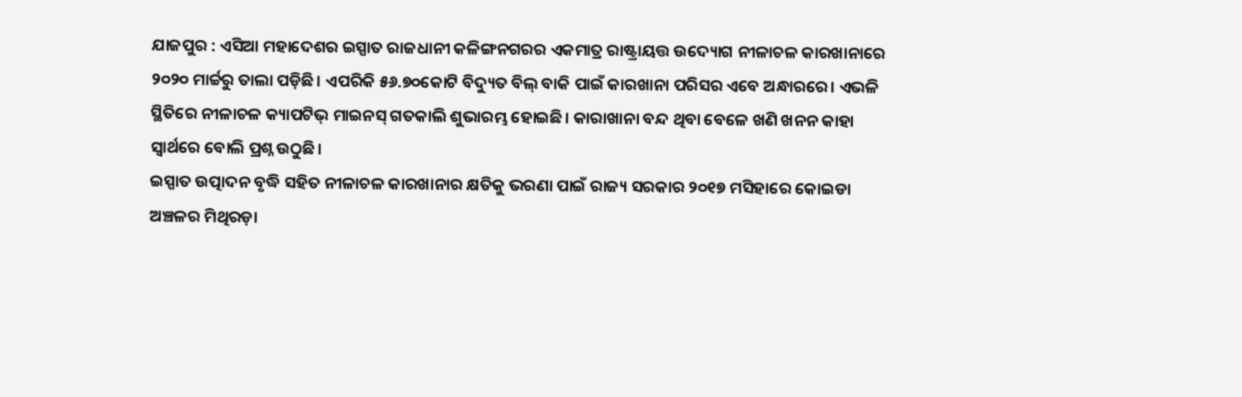ଯାଜପୁର : ଏସିଆ ମହାଦେଶର ଇସ୍ପାତ ରାଜଧାନୀ କଳିଙ୍ଗନଗରର ଏକମାତ୍ର ରାଷ୍ଟ୍ରାୟତ୍ତ ଉଦ୍ୟୋଗ ନୀଳାଚଳ କାରଖାନାରେ ୨୦୨୦ ମାର୍ଚ୍ଚରୁ ତାଲା ପଡ଼ିଛି। ଏପରିକି ୫୬.୭୦କୋଟି ବିଦ୍ୟୁତ ବିଲ୍ ବାକି ପାଇଁ କାରଖାନା ପରିସର ଏବେ ଅନ୍ଧାରରେ। ଏଭଳି ସ୍ଥିତିରେ ନୀଳାଚଳ କ୍ୟାପଟିଭ୍ ମାଇନସ୍ ଗତକାଲି ଶୁଭାରମ୍ଭ ହୋଇଛି। କାରାଖାନା ବନ୍ଦ ଥିବା ବେଳେ ଖଣି ଖନନ କାହା ସ୍ବାର୍ଥରେ ବୋଲି ପ୍ରଶ୍ନ ଉଠୁଛି।
ଇସ୍ପାତ ଉତ୍ପାଦନ ବୃଦ୍ଧି ସହିତ ନୀଳାଚଳ କାରଖାନାର କ୍ଷତିକୁ ଭରଣା ପାଇଁ ରାଜ୍ୟ ସରକାର ୨୦୧୭ ମସିହାରେ କୋଇଡା ଅଞ୍ଚଳର ମିଥିରଡ଼ା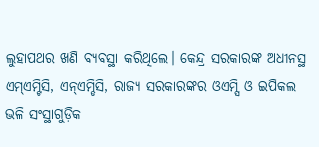ଲୁହାପଥର ଖଣି ବ୍ୟବସ୍ଥା କରିଥିଲେ। କେନ୍ଦ୍ର ସରକାରଙ୍କ ଅଧୀନସ୍ଥ ଏମ୍ଏମ୍ଟିସି, ଏନ୍ଏମ୍ଡିସି, ରାଜ୍ୟ ସରକାରଙ୍କର ଓଏମ୍ସି ଓ ଇପିକଲ ଭଳି ସଂସ୍ଥାଗୁଡ଼ିକ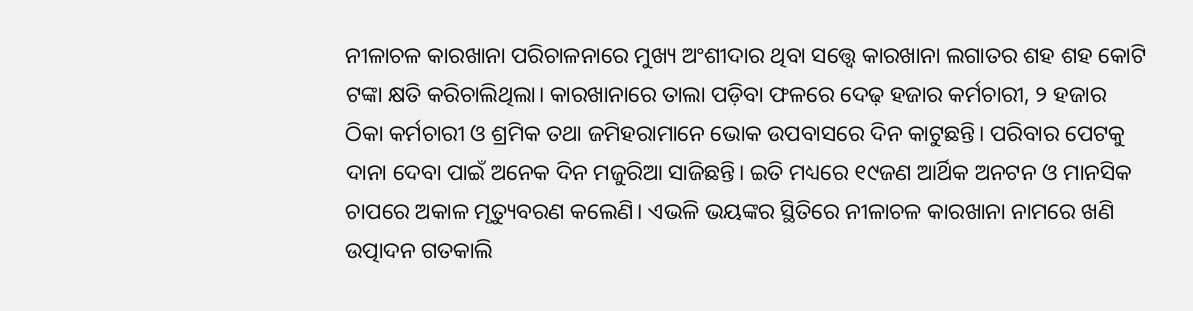ନୀଳାଚଳ କାରଖାନା ପରିଚାଳନାରେ ମୁଖ୍ୟ ଅଂଶୀଦାର ଥିବା ସତ୍ତ୍ବେ କାରଖାନା ଲଗାତର ଶହ ଶହ କୋଟି ଟଙ୍କା କ୍ଷତି କରିଚାଲିଥିଲା। କାରଖାନାରେ ତାଲା ପଡ଼ିବା ଫଳରେ ଦେଢ଼ ହଜାର କର୍ମଚାରୀ, ୨ ହଜାର ଠିକା କର୍ମଚାରୀ ଓ ଶ୍ରମିକ ତଥା ଜମିହରାମାନେ ଭୋକ ଉପବାସରେ ଦିନ କାଟୁଛନ୍ତି। ପରିବାର ପେଟକୁ ଦାନା ଦେବା ପାଇଁ ଅନେକ ଦିନ ମଜୁରିଆ ସାଜିଛନ୍ତି। ଇତି ମଧ୍ୟରେ ୧୯ଜଣ ଆର୍ଥିକ ଅନଟନ ଓ ମାନସିକ ଚାପରେ ଅକାଳ ମୃତ୍ୟୁବରଣ କଲେଣି। ଏଭଳି ଭୟଙ୍କର ସ୍ଥିତିରେ ନୀଳାଚଳ କାରଖାନା ନାମରେ ଖଣି ଉତ୍ପାଦନ ଗତକାଲି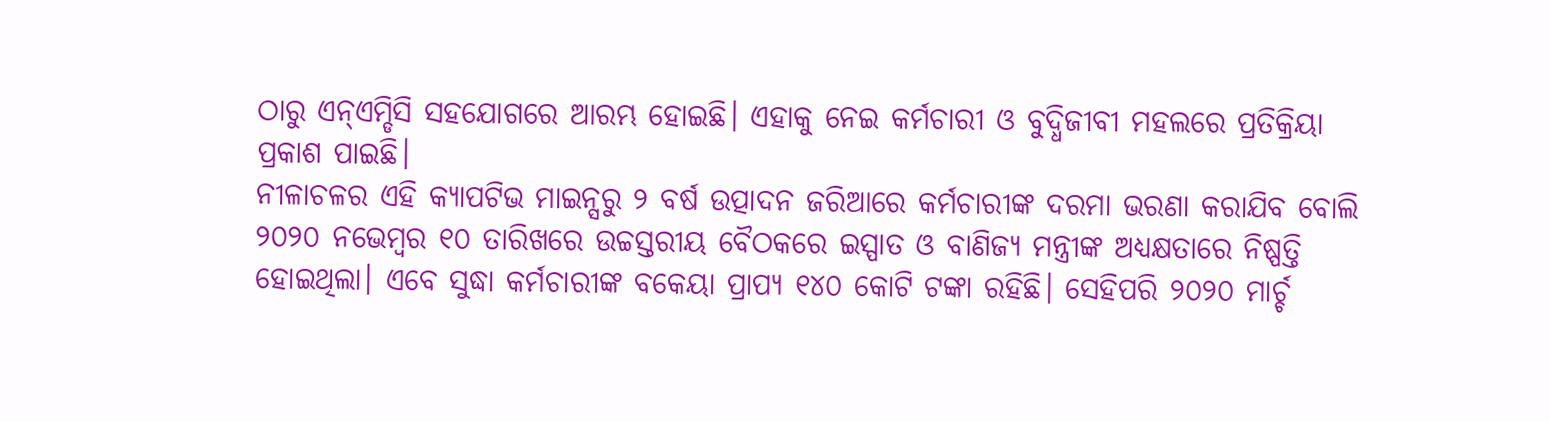ଠାରୁ ଏନ୍ଏମ୍ଡିସି ସହଯୋଗରେ ଆରମ୍ଭ ହୋଇଛି। ଏହାକୁ ନେଇ କର୍ମଚାରୀ ଓ ବୁଦ୍ଧିଜୀବୀ ମହଲରେ ପ୍ରତିକ୍ରିୟା ପ୍ରକାଶ ପାଇଛି।
ନୀଳାଚଳର ଏହି କ୍ୟାପଟିଭ ମାଇନ୍ସରୁ ୨ ବର୍ଷ ଉତ୍ପାଦନ ଜରିଆରେ କର୍ମଚାରୀଙ୍କ ଦରମା ଭରଣା କରାଯିବ ବୋଲି ୨୦୨୦ ନଭେମ୍ବର ୧୦ ତାରିଖରେ ଉଚ୍ଚସ୍ତରୀୟ ବୈଠକରେ ଇସ୍ପାତ ଓ ବାଣିଜ୍ୟ ମନ୍ତ୍ରୀଙ୍କ ଅଧ୍ୟକ୍ଷତାରେ ନିଷ୍ପତ୍ତି ହୋଇଥିଲା। ଏବେ ସୁଦ୍ଧା କର୍ମଚାରୀଙ୍କ ବକେୟା ପ୍ରାପ୍ୟ ୧୪୦ କୋଟି ଟଙ୍କା ରହିଛି। ସେହିପରି ୨୦୨୦ ମାର୍ଚ୍ଚ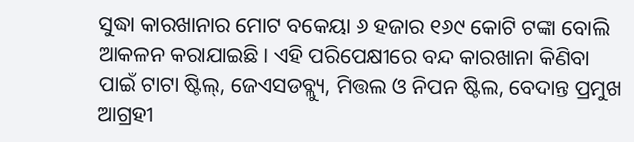ସୁଦ୍ଧା କାରଖାନାର ମୋଟ ବକେୟା ୬ ହଜାର ୧୬୯ କୋଟି ଟଙ୍କା ବୋଲି ଆକଳନ କରାଯାଇଛି। ଏହି ପରିପେକ୍ଷୀରେ ବନ୍ଦ କାରଖାନା କିଣିବା ପାଇଁ ଟାଟା ଷ୍ଟିଲ୍, ଜେଏସଡବ୍ଲ୍ୟୁ, ମିତ୍ତଲ ଓ ନିପନ ଷ୍ଟିଲ, ବେଦାନ୍ତ ପ୍ରମୁଖ ଆଗ୍ରହୀ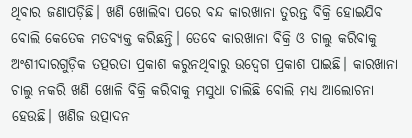ଥିବାର ଜଣାପଡ଼ିଛି। ଖଣି ଖୋଲିବା ପରେ ବନ୍ଦ କାରଖାନା ତୁରନ୍ତ ବିକ୍ରି ହୋଇଯିବ ବୋଲି କେତେକ ମତବ୍ୟକ୍ତ କରିଛନ୍ତି। ତେବେ କାରଖାନା ବିକ୍ରି ଓ ଚାଲୁ କରିବାକୁ ଅଂଶୀଦାରଗୁଡ଼ିକ ତତ୍ପରତା ପ୍ରକାଶ କରୁନଥିବାରୁ ଉଦ୍ବେଗ ପ୍ରକାଶ ପାଇଛି। କାରଖାନା ଚାଲୁ ନକରି ଖଣି ଖୋଳି ବିକ୍ରି କରିବାକୁ ମସୁଧା ଚାଲିଛି ବୋଲି ମଧ୍ୟ ଆଲୋଚନା ହେଉଛି। ଖଣିଜ ଉତ୍ପାଦନ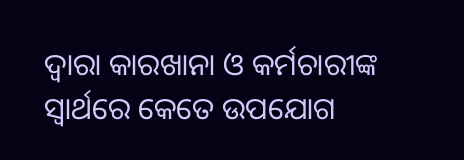ଦ୍ବାରା କାରଖାନା ଓ କର୍ମଚାରୀଙ୍କ ସ୍ବାର୍ଥରେ କେତେ ଉପଯୋଗ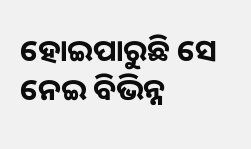ହୋଇପାରୁଛି ସେ ନେଇ ବିଭିନ୍ନ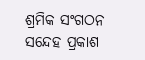ଶ୍ରମିକ ସଂଗଠନ ସନ୍ଦେହ ପ୍ରକାଶ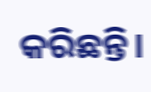କରିଛନ୍ତି।